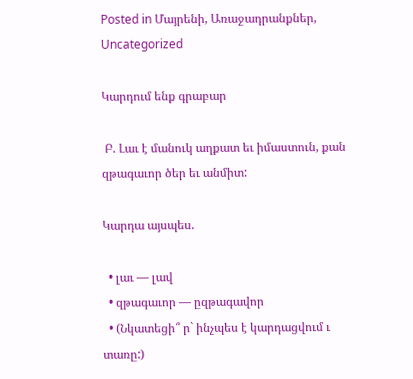Posted in Մայրենի, Առաջադրանքներ, Uncategorized

Կարդում ենք գրաբար

 Բ. Լաւ է մանուկ աղքատ եւ իմաստուն, քան զթագաւոր ծեր եւ անմիտ:

Կարդա այսպես.

  • լաւ — լավ
  • զթագաւոր — ըզթագավոր
  • (Նկատեցի՞ ր` ինչպես է կարդացվում ւ տառը:)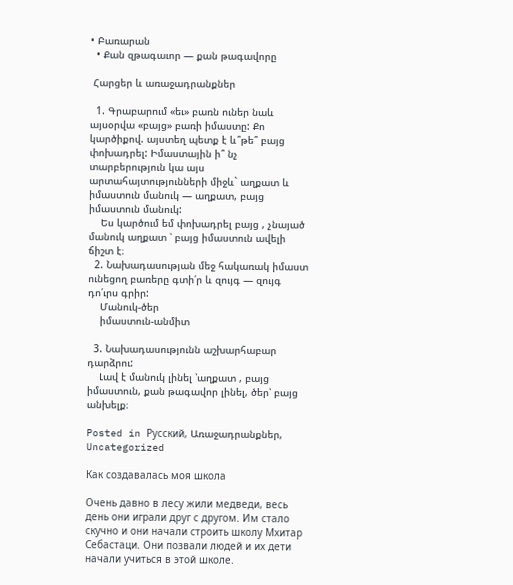• Բառարան
  • Քան զթագաւոր — քան թագավորը

 Հարցեր և առաջադրանքներ

  1. Գրաբարում «եւ» բառն ուներ նաև այսօրվա «բայց» բառի իմաստը: Քո կարծիքով. այստեղ պետք է և՞թե՞ բայց փոխադրել: Իմաստային ի՞ նչ տարբերություն կա այս արտահայտությունների միջև` աղքատ և իմաստուն մանուկ — աղքատ, բայց իմաստուն մանուկ:
    Ես կարծում եմ փոխադրել բայց , չնայած մանուկ աղքատ ՝ բայց իմաստուն ավելի ճիշտ է։
  2. Նախադասության մեջ հակառակ իմաստ ունեցող բառերը գտի՛ր և զույգ — զույգ դո՛ւրս գրիր:
    Մանուկ-ծեր
    իմաստուն-անմիտ

  3. Նախադասությունն աշխարհաբար դարձրու:
    Լավ է մանուկ լինել ՝աղքատ , բայց իմաստուն, քան թագավոր լինել, ծեր՝ բայց անխելք։

Posted in Русский, Առաջադրանքներ, Uncategorized

Как создавалась моя школа

Очень давно в лесу жили медведи, весь день они играли друг с другом. Им стало скучно и они начали строить школу Мхитар Себастаци. Они позвали людей и их дети начали учиться в этой школе.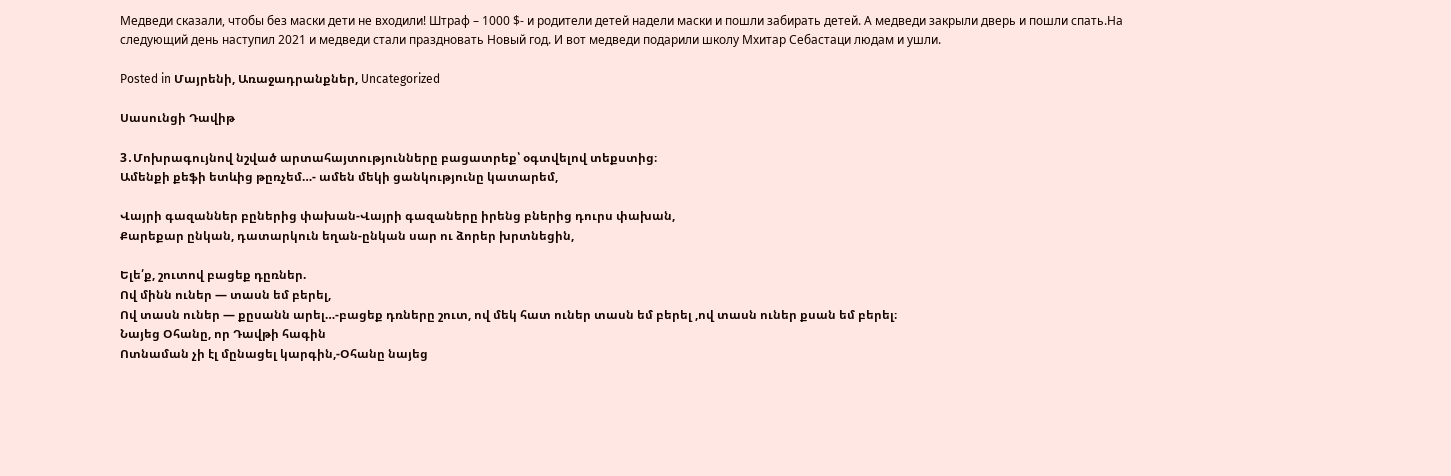Медведи сказали, чтобы без маски дети не входили! Штраф – 1000 $- и родители детей надели маски и пошли забирать детей. А медведи закрыли дверь и пошли спать.На следующий день наступил 2021 и медведи стали праздновать Новый год. И вот медведи подарили школу Мхитар Себастаци людам и ушли.

Posted in Մայրենի, Առաջադրանքներ, Uncategorized

Սասունցի Դավիթ

3․Մոխրագույնով նշված արտահայտությունները բացատրեք՝ օգտվելով տեքստից։
Ամենքի քեֆի ետևից թըռչեմ…- ամեն մեկի ցանկությունը կատարեմ,

Վայրի գազաններ բըներից փախան-Վայրի գազաները իրենց բներից դուրս փախան,
Քարեքար ընկան, դատարկուն եղան-ընկան սար ու ձորեր խրտնեցին,

Ելե՛ք, շուտով բացեք դըռներ.
Ով մինն ուներ — տասն եմ բերել,
Ով տասն ուներ — քըսանն արել…-բացեք դռները շուտ, ով մեկ հատ ուներ տասն եմ բերել ,ով տասն ուներ քսան եմ բերել։
Նայեց Օհանը, որ Դավթի հագին
Ոտնաման չի էլ մընացել կարգին,-Օհանը նայեց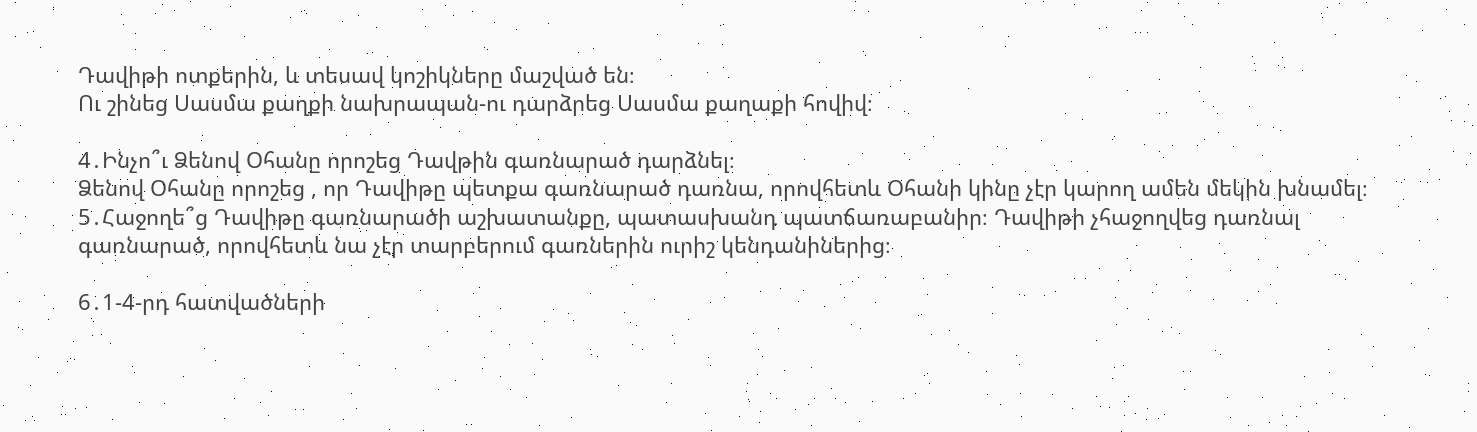Դավիթի ոտքերին, և տեսավ կոշիկները մաշված են։
Ու շինեց Սասմա քաղքի նախրապան-ու դարձրեց Սասմա քաղաքի հովիվ։

4․Ինչո՞ւ Ձենով Օհանը որոշեց Դավթին գառնարած դարձնել։
Ձենով Օհանը որոշեց , որ Դավիթը պետքա գառնարած դառնա, որովհետև Օհանի կինը չէր կարող ամեն մեկին խնամել։
5․Հաջողե՞ց Դավիթը գառնարածի աշխատանքը, պատասխանդ պատճառաբանիր։ Դավիթի չհաջողվեց դառնալ գառնարած, որովհետև նա չէր տարբերում գառներին ուրիշ կենդանիներից։

6․1-4-րդ հատվածների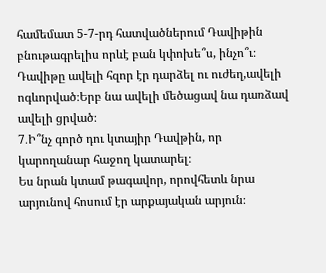համեմատ 5-7-րդ հատվածներում Դավիթին բնութագրելիս որևէ բան կփոխե՞ս, ինչո՞ւ։
Դավիթը ավելի հզոր էր դարձել ու ուժեղ,ավելի ոգևորված։Երբ նա ավելի մեծացավ նա դառձավ ավելի ցրված։
7․Ի՞նչ գործ դու կտայիր Դավթին, որ կարողանար հաջող կատարել։
Ես նրան կտամ թագավոր, որովհետև նրա արյունով հոսում էր արքայական արյուն։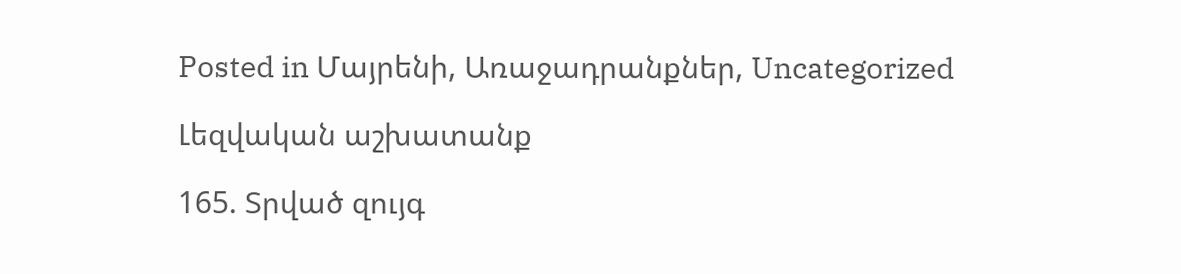Posted in Մայրենի, Առաջադրանքներ, Uncategorized

Լեզվական աշխատանք

165. Տրված զույգ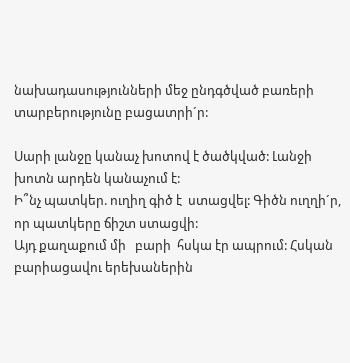նախադասությունների մեջ ընդգծված բառերի տարբերությունը բացատրի´ր:

Սարի լանջը կանաչ խոտով է ծածկված: Լանջի խոտն արդեն կանաչում է:
Ի՞նչ պատկեր. ուղիղ գիծ է  ստացվել: Գիծն ուղղի´ր, որ պատկերը ճիշտ ստացվի:
Այդ քաղաքում մի   բարի  հսկա էր ապրում: Հսկան բարիացավու երեխաներին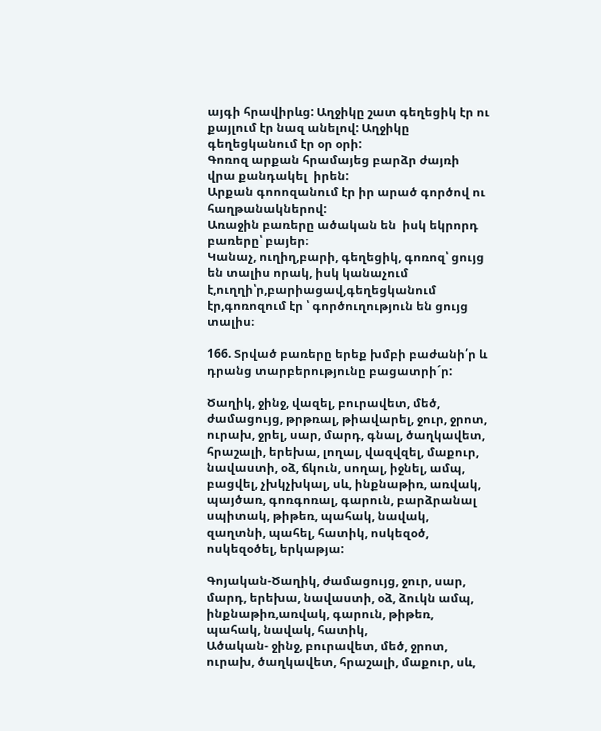այգի հրավիրևց: Աղջիկը շատ գեղեցիկ էր ու քայլում էր նազ անելով: Աղջիկը գեղեցկանում էր օր օրի:
Գոռոզ արքան հրամայեց բարձր ժայռի վրա քանդակել  իրեն:
Արքան գոոոզանում էր իր արած գործով ու հաղթանակներով:
Առաջին բառերը ածական են  իսկ եկրորդ բառերը՝ բայեր։
Կանաչ, ուղիղ,բարի, գեղեցիկ, գոռոզ՝ ցույց են տալիս որակ, իսկ կանաչում է,ուղղի՝ր,բարիացավ,գեղեցկանում էր,գոռոզում էր ՝ գործուղություն են ցույց տալիս։

166. Տրված բառերը երեք խմբի բաժանի՛ր և դրանց տարբերությունը բացատրի´ր:

Ծաղիկ, ջինջ, վազել, բուրավետ, մեծ, ժամացույց, թրթռալ, թիավարել, ջուր, ջրոտ, ուրախ, ջրել, սար, մարդ, գնալ, ծաղկավետ, հրաշալի, երեխա, լողալ, վազվզել, մաքուր, նավաստի, օձ, ճկուն, սողալ, իջնել, ամպ, բացվել, չխկչխկալ, սև, ինքնաթիռ, առվակ, պայծառ, գոռգոռալ, գարուն, բարձրանալ սպիտակ, թիթեռ, պահակ, նավակ, զաղտնի, պահել, հատիկ, ոսկեզօծ, ոսկեզօծել, երկաթյա:

Գոյական-Ծաղիկ, ժամացույց, ջուր, սար, մարդ, երեխա, նավաստի, օձ, ձուկն ամպ, ինքնաթիռ,առվակ, գարուն, թիթեռ, պահակ, նավակ, հատիկ,
Ածական- ջինջ, բուրավետ, մեծ, ջրոտ, ուրախ, ծաղկավետ, հրաշալի, մաքուր, սև,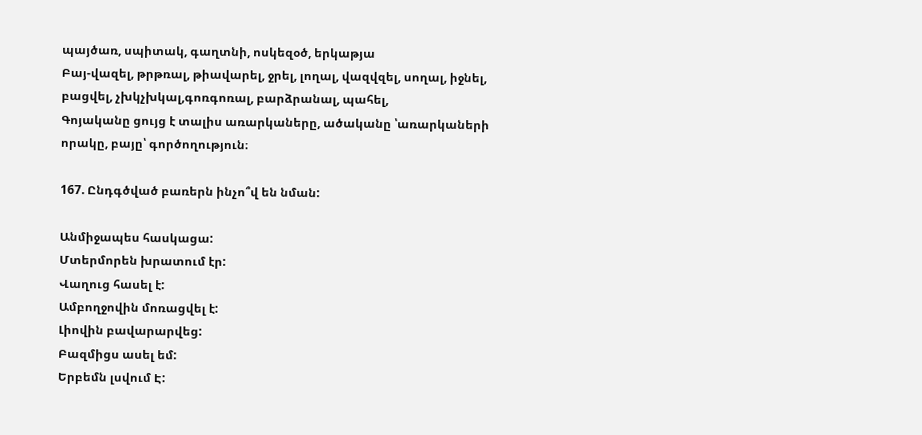պայծառ, սպիտակ, գաղտնի, ոսկեզօծ, երկաթյա
Բայ-վազել, թրթռալ, թիավարել, ջրել, լողալ, վազվզել, սողալ, իջնել, բացվել, չխկչխկալ,գոռգոռալ, բարձրանալ, պահել,
Գոյականը ցույց է տալիս առարկաները, ածականը ՝առարկաների որակը, բայը՝ գործողություն։

167. Ընդգծված բառերն ինչո՞վ են նման:

Անմիջապես հասկացա:
Մտերմորեն խրատում էր:
Վաղուց հասել է:
Ամբողջովին մոռացվել է:
Լիովին բավարարվեց:
Բազմիցս ասել եմ:
Երբեմն լսվում Է: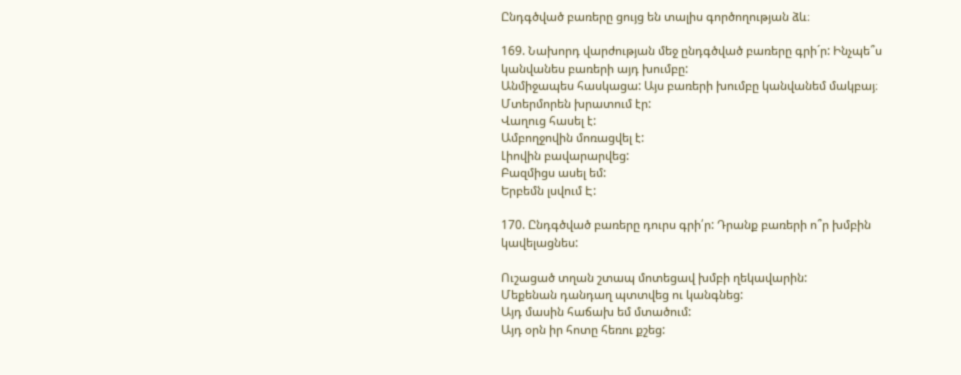Ընդգծված բառերը ցույց են տալիս գործողության ձև։

169. Նախորդ վարժության մեջ ընդգծված բառերը գրի´ր: Ինչպե՞ս կանվանես բառերի այդ խումբը:
Անմիջապես հասկացա: Այս բառերի խումբը կանվանեմ մակբայ։
Մտերմորեն խրատում էր:
Վաղուց հասել է:
Ամբողջովին մոռացվել է:
Լիովին բավարարվեց:
Բազմիցս ասել եմ:
Երբեմն լսվում Է:

170. Ընդգծված բառերը դուրս գրի՛ր: Դրանք բառերի ո՞ր խմբին կավելացնես:

Ուշացած տղան շտապ մոտեցավ խմբի ղեկավարին:
Մեքենան դանդաղ պտտվեց ու կանգնեց:
Այդ մասին հաճախ եմ մտածում:
Այդ օրն իր հոտը հեռու քշեց: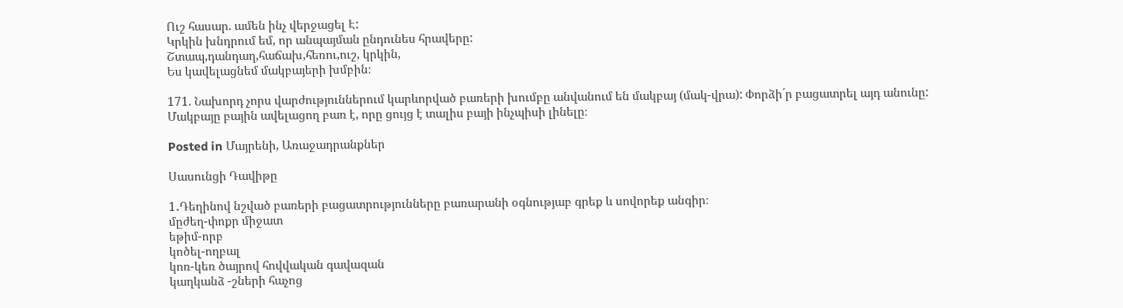Ուշ հասար. ամեն ինչ վերջացել Է:
Կրկին խնդրում եմ, որ անպայման ընդունես հրավերը:
Շտապ,դանդաղ,հաճախ,հեռու,ուշ, կրկին,
Ես կավելացնեմ մակբայերի խմբին։

171. Նախորդ չորս վարժություններում կարևորված բառերի խումբը անվանում են մակբայ (մակ-վրա): Փորձի´ր բացատրել այդ անունը:
Մակբայը բային ավելացող բառ է, որը ցույց է տալիս բայի ինչպիսի լինելը։

Posted in Մայրենի, Առաջադրանքներ

Սասունցի Դավիթը

1․Դեղինով նշված բառերի բացատրությունները բառարանի օգնությաբ գրեք և սովորեք անգիր։
մըժեղ-փոքր միջատ
եթիմ-որբ
կոծել-ողբալ
կոռ-կեռ ծայրով հովվական գավազան
կաղկանձ -շների հաչոց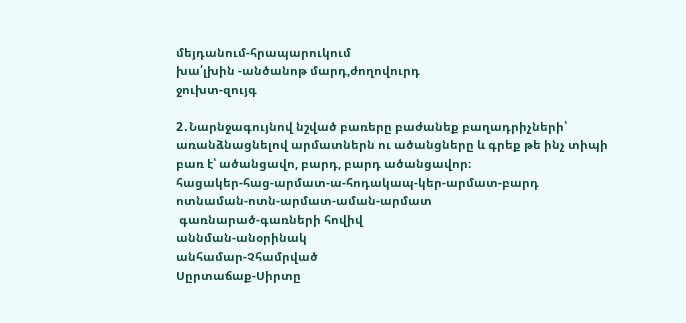մեյդանում-հրապարուկում
խա՛լխին -անծանոթ մարդ,ժողովուրդ
ջուխտ-զույգ

2․Նարնջագույնով նշված բառերը բաժանեք բաղադրիչների՝ առանձնացնելով արմատներն ու ածանցները և գրեք թե ինչ տիպի բառ է՝ ածանցավո, բարդ, բարդ ածանցավոր։
հացակեր-հաց-արմատ-ա-հոդակապ-կեր-արմատ-բարդ
ոտնաման-ոտն-արմատ-աման-արմատ
 գառնարած-գառների հովիվ
աննման-անօրինակ
անհամար-Չհամրված
Սըրտաճաք-Սիրտը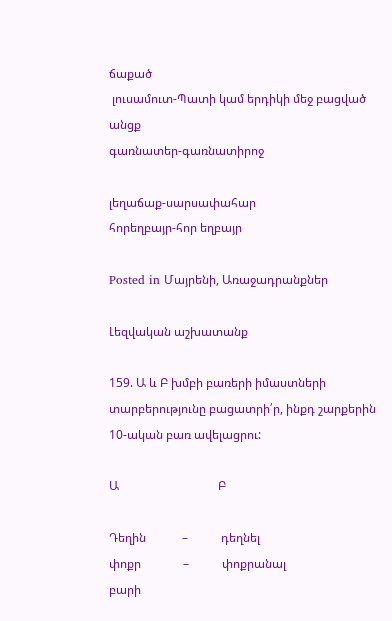ճաքած
 լուսամուտ-Պատի կամ երդիկի մեջ բացված անցք
գառնատեր-գառնատիրոջ

լեղաճաք-սարսափահար
հորեղբայր-հոր եղբայր

Posted in Մայրենի, Առաջադրանքներ

Լեզվական աշխատանք

159. Ա և Բ խմբի բառերի իմաստների տարբերությունը բացատրի՛ր, ինքդ շարքերին 10-ական բառ ավելացրու:

Ա                                 Բ

Դեղին            –           դեղնել
փոքր              –           փոքրանալ
բարի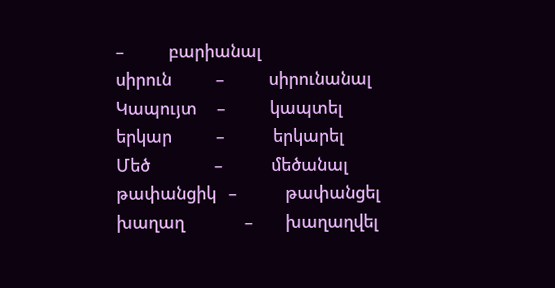–           բարիանալ
սիրուն           –           սիրունանալ
Կապույտ     –           կապտել
երկար           –            երկարել
Մեծ                –            մեծանալ
թափանցիկ   –            թափանցել
խաղաղ               –        խաղաղվել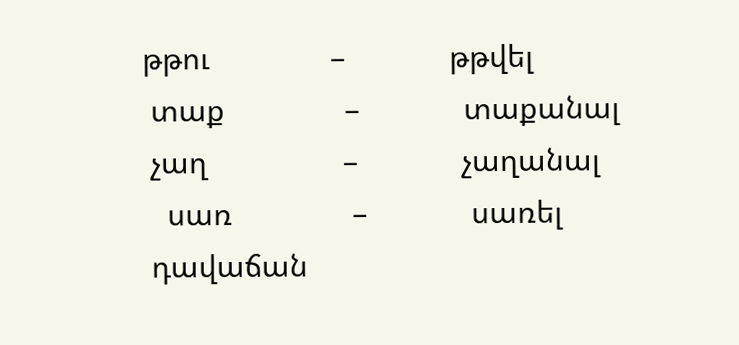թթու               –             թթվել
 տաք               –             տաքանալ
 չաղ                 –             չաղանալ
   սառ               –             սառել
 դավաճան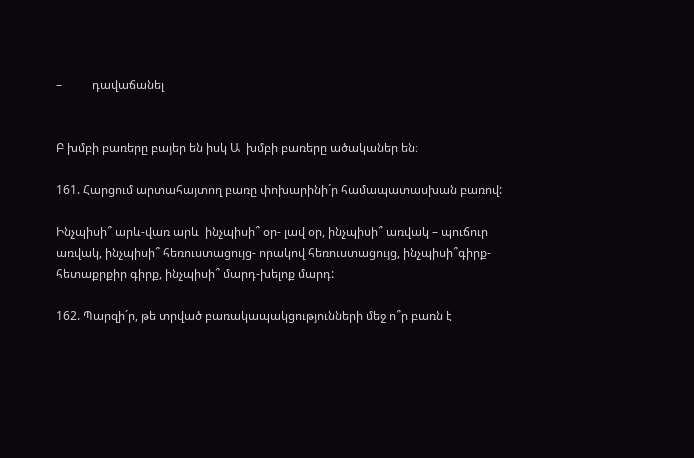–          դավաճանել


Բ խմբի բառերը բայեր են իսկ Ա  խմբի բառերը ածականեր են։

161. Հարցում արտահայտող բառը փոխարինի´ր համապատասխան բառով:

Ինչպիսի՞ արև-վառ արև  ինչպիսի՞ օր- լավ օր, ինչպիսի՞ առվակ – պուճուր առվակ, ինչպիսի՞ հեռուստացույց- որակով հեռուստացույց, ինչպիսի՞գիրք-հետաքրքիր գիրք, ինչպիսի՞ մարդ-խելոք մարդ:

162. Պարզի´ր, թե տրված բառակապակցությունների մեջ ո՞ր բառն է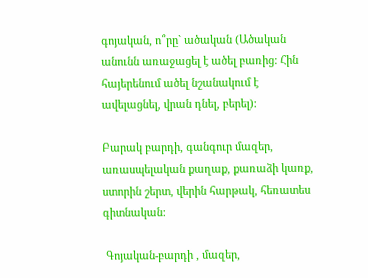գոյական, ո՞րը` ածական (Ածական անունն առաջացել է ածել բառից: Հին  հայերենում ածել նշանակում է ավելացնել, վրան դնել, բերել):

Բարակ բարդի, գանգուր մազեր, առասպելական քաղաք, քառաձի կառք, ստորին շերտ, վերին հարթակ, հեռատես գիտնական:

 Գոյական-բարդի , մազեր,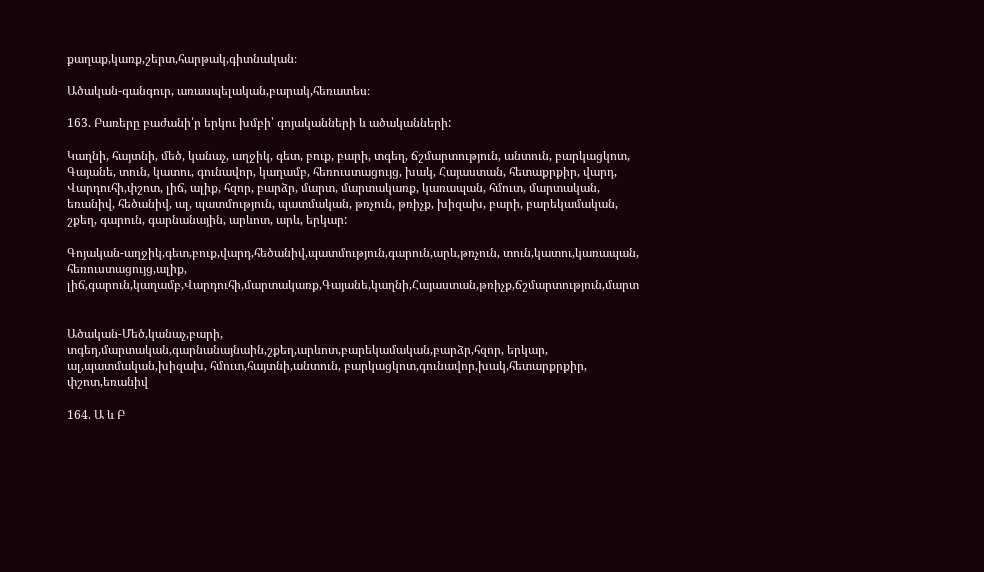քաղաք,կառք,շերտ,հարթակ,գիտնական։

Ածական-գանգուր, առասպելական,բարակ,հեռատես։

163. Բառերը բաժանի՛ր երկու խմբի՝ գոյականների և ածականների:

Կաղնի, հայտնի, մեծ, կանաչ, աղջիկ, գետ, բուք, բարի, տգեղ, ճշմարտություն, անտուն, բարկացկոտ, Գայանե, տուն, կատու, գունավոր, կաղամբ, հեռուստացույց, խակ, Հայաստան, հետաքրքիր, վարդ, Վարդուհի,փշոտ, լիճ, ալիք, հզոր, բարձր, մարտ, մարտակառք, կառապան, հմուտ, մարտական, եռանիվ, հեծանիվ, ալ, պատմություն, պատմական, թռչուն, թռիչք, խիզախ, բարի, բարեկամական, շքեղ, գարուն, գարնանային, արևոտ, արև, երկար:

Գոյական-աղջիկ,գետ,բուք,վարդ,հեծանիվ,պատմություն,գարուն,արև,թռչուն, տուն,կատու,կառապան, հեռուստացույց,ալիք, լիճ,գարուն,կաղամբ,Վարդուհի,մարտակառք,Գայանե,կաղնի,Հայաստան,թռիչք,ճշմարտություն,մարտ


Ածական-Մեծ,կանաչ,բարի, տգեղ,մարտական,գարնանայնաին,շքեղ,արևոտ,բարեկամական,բարձր,հզոր, երկար, ալ,պատմական,խիզախ, հմուտ,հայտնի,անտուն, բարկացկոտ,գունավոր,խակ,հետարքրքիր, փշոտ,եռանիվ

164. Ա և Բ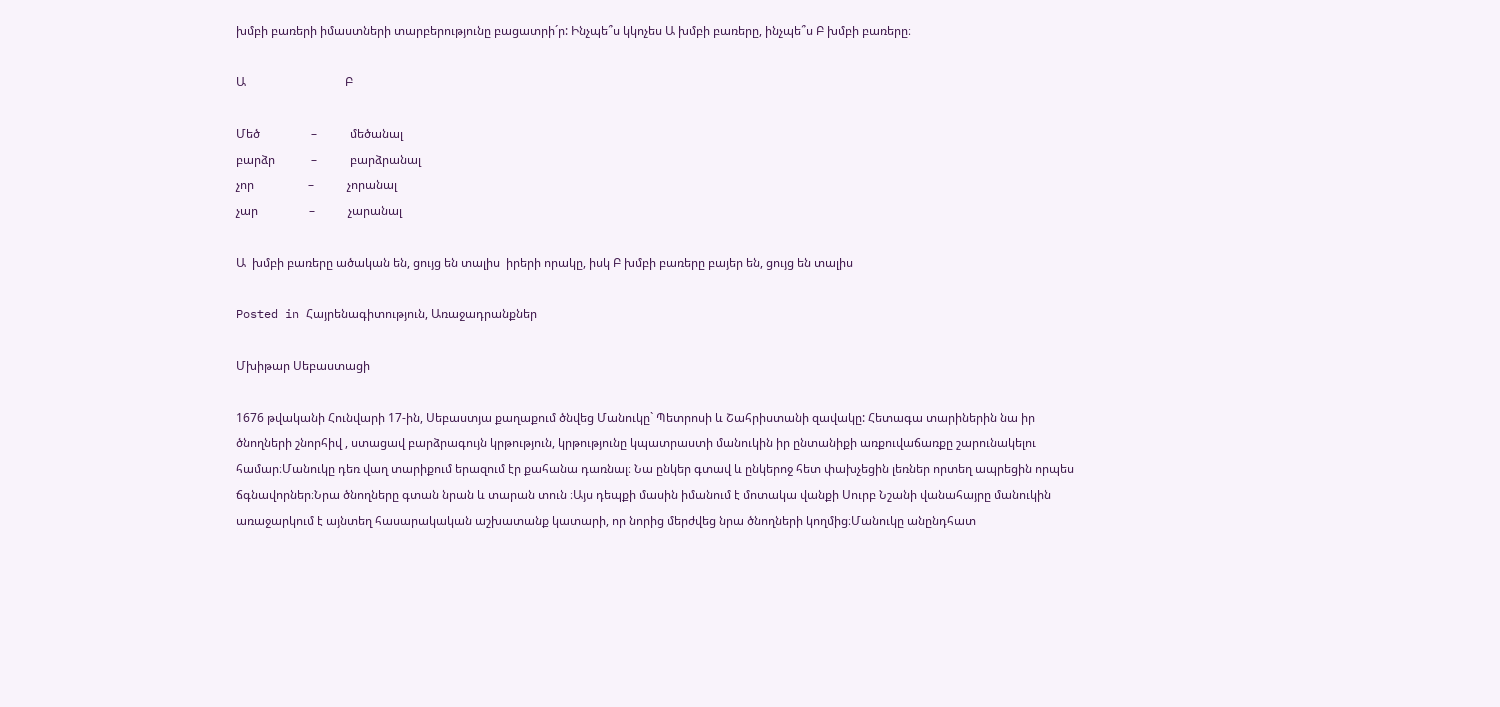խմբի բառերի իմաստների տարբերությունը բացատրի´ր: Ինչպե՞ս կկոչես Ա խմբի բառերը, ինչպե՞ս Բ խմբի բառերը։

Ա                                 Բ

Մեծ                 –           մեծանալ
բարձր            –           բարձրանալ
չոր                  –           չորանալ
չար                 –           չարանալ

Ա  խմբի բառերը ածական են, ցույց են տալիս  իրերի որակը, իսկ Բ խմբի բառերը բայեր են, ցույց են տալիս

Posted in Հայրենագիտություն, Առաջադրանքներ

Մխիթար Սեբաստացի

1676 թվականի Հունվարի 17-ին, Սեբաստյա քաղաքում ծնվեց Մանուկը` Պետրոսի և Շահրիստանի զավակը: Հետագա տարիներին նա իր ծնողների շնորհիվ , ստացավ բարձրագույն կրթություն, կրթությունը կպատրաստի մանուկին իր ընտանիքի առքուվաճառքը շարունակելու համար։Մանուկը դեռ վաղ տարիքում երազում էր քահանա դառնալ։ Նա ընկեր գտավ և ընկերոջ հետ փախչեցին լեռներ որտեղ ապրեցին որպես ճգնավորներ։Նրա ծնողները գտան նրան և տարան տուն ։Այս դեպքի մասին իմանում է մոտակա վանքի Սուրբ Նշանի վանահայրը մանուկին առաջարկում է այնտեղ հասարակական աշխատանք կատարի, որ նորից մերժվեց նրա ծնողների կողմից։Մանուկը անընդհատ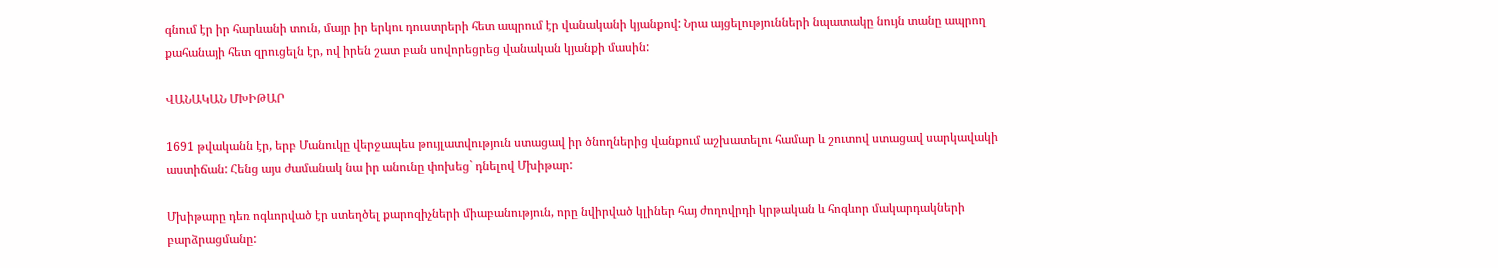գնում էր իր հարևանի տուն, մայր իր երկու դուստրերի հետ ապրում էր վանականի կյանքով: Նրա այցելությունների նպատակը նույն տանը ապրող քահանայի հետ զրուցելն էր, ով իրեն շատ բան սովորեցրեց վանական կյանքի մասին:

ՎԱՆԱԿԱՆ ՄԽԻԹԱՐ

1691 թվականն էր, երբ Մանուկը վերջապես թույլատվություն ստացավ իր ծնողներից վանքում աշխատելու համար և շուտով ստացավ սարկավակի աստիճան: Հենց այս ժամանակ նա իր անունը փոխեց` դնելով Մխիթար:

Մխիթարը դեռ ոգևորված էր ստեղծել քարոզիչների միաբանություն, որը նվիրված կլիներ հայ ժողովրդի կրթական և հոգևոր մակարդակների բարձրացմանը: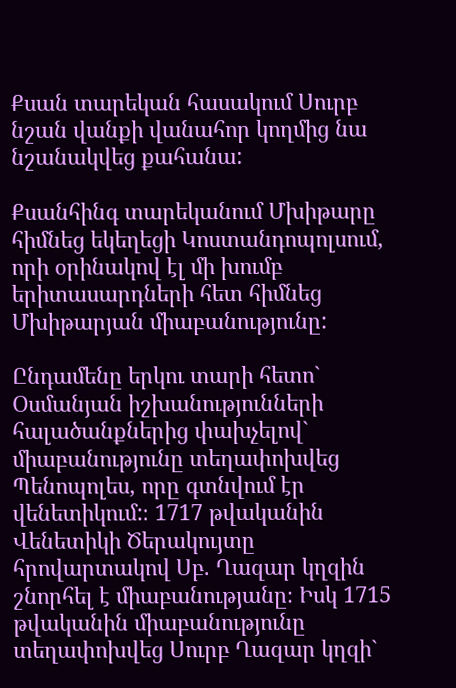Քսան տարեկան հասակում Սուրբ նշան վանքի վանահոր կողմից նա նշանակվեց քահանա:

Քսանհինգ տարեկանում Մխիթարը հիմնեց եկեղեցի Կոստանդոպոլսում, որի օրինակով էլ մի խումբ երիտասարդների հետ հիմնեց Մխիթարյան միաբանությունը:

Ընդամենը երկու տարի հետո` Օսմանյան իշխանությունների հալածանքներից փախչելով` միաբանությունը տեղափոխվեց Պենոպոլես, որը գտնվում էր վենետիկում:։ 1717 թվականին Վենետիկի Ծերակույտը հրովարտակով Սբ. Ղազար կղզին շնորհել է միաբանությանը։ Իսկ 1715 թվականին միաբանությունը տեղափոխվեց Սուրբ Ղազար կղզի`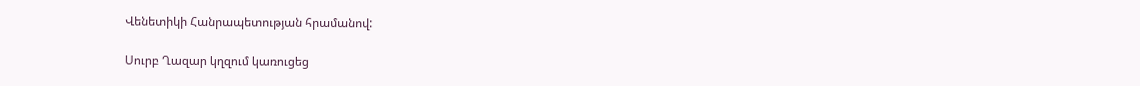Վենետիկի Հանրապետության հրամանով:

Սուրբ Ղազար կղզում կառուցեց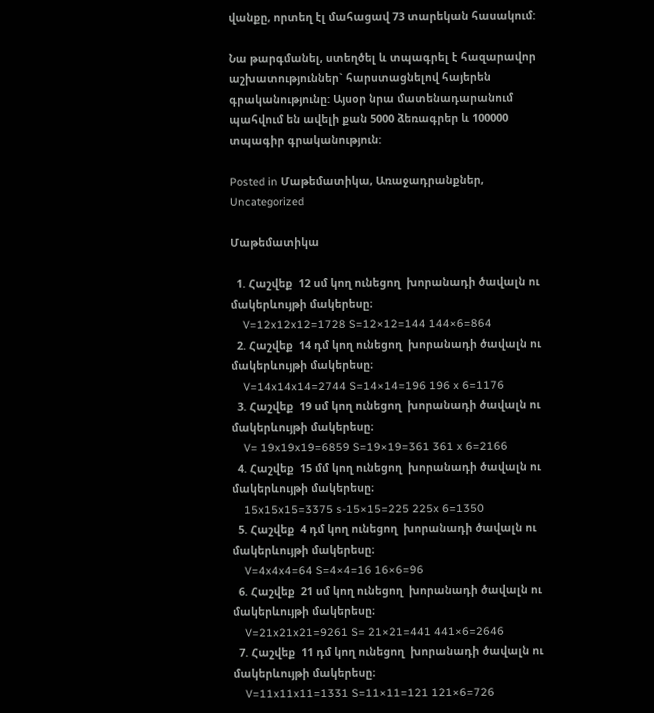վանքը, որտեղ էլ մահացավ 73 տարեկան հասակում:

Նա թարգմանել, ստեղծել և տպագրել է հազարավոր աշխատություններ` հարստացնելով հայերեն գրականությունը: Այսօր նրա մատենադարանում պահվում են ավելի քան 5000 ձեռագրեր և 100000 տպագիր գրականություն:

Posted in Մաթեմատիկա, Առաջադրանքներ, Uncategorized

Մաթեմատիկա

  1. Հաշվեք  12 սմ կող ունեցող  խորանադի ծավալն ու մակերևույթի մակերեսը։
    V=12x12x12=1728 S=12×12=144 144×6=864
  2. Հաշվեք  14 դմ կող ունեցող  խորանադի ծավալն ու մակերևույթի մակերեսը։
    V=14x14x14=2744 S=14×14=196 196 x 6=1176
  3. Հաշվեք  19 սմ կող ունեցող  խորանադի ծավալն ու մակերևույթի մակերեսը։
    V= 19x19x19=6859 S=19×19=361 361 x 6=2166
  4. Հաշվեք  15 մմ կող ունեցող  խորանադի ծավալն ու մակերևույթի մակերեսը։
    15x15x15=3375 s-15×15=225 225x 6=1350
  5. Հաշվեք  4 դմ կող ունեցող  խորանադի ծավալն ու մակերևույթի մակերեսը։
    V=4x4x4=64 S=4×4=16 16×6=96
  6. Հաշվեք  21 սմ կող ունեցող  խորանադի ծավալն ու մակերևույթի մակերեսը։
    V=21x21x21=9261 S= 21×21=441 441×6=2646
  7. Հաշվեք  11 դմ կող ունեցող  խորանադի ծավալն ու մակերևույթի մակերեսը։
    V=11x11x11=1331 S=11×11=121 121×6=726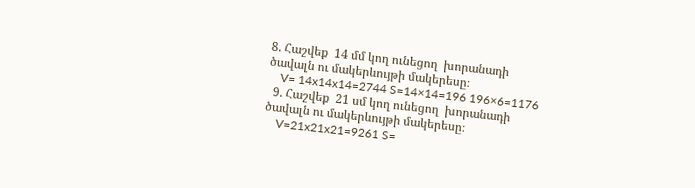8. Հաշվեք  14 մմ կող ունեցող  խորանադի ծավալն ու մակերևույթի մակերեսը։
    V= 14x14x14=2744 S=14×14=196 196×6=1176
  9. Հաշվեք  21 սմ կող ունեցող  խորանադի ծավալն ու մակերևույթի մակերեսը։
    V=21x21x21=9261 S=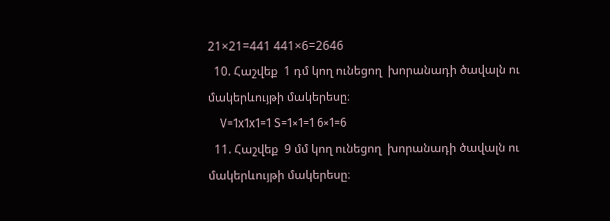21×21=441 441×6=2646
  10. Հաշվեք  1 դմ կող ունեցող  խորանադի ծավալն ու մակերևույթի մակերեսը։
    V=1x1x1=1 S=1×1=1 6×1=6
  11. Հաշվեք  9 մմ կող ունեցող  խորանադի ծավալն ու մակերևույթի մակերեսը։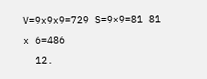V=9x9x9=729 S=9×9=81 81 x 6=486
  12.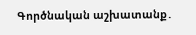Գործնական աշխատանք․